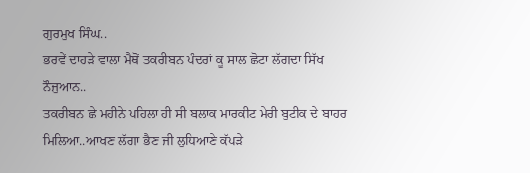ਗੁਰਮੁਖ ਸਿੰਘ..
ਭਰਵੇਂ ਦਾਹੜੇ ਵਾਲਾ ਮੈਥੋਂ ਤਕਰੀਬਨ ਪੰਦਰਾਂ ਕੂ ਸਾਲ ਛੋਟਾ ਲੱਗਦਾ ਸਿੱਖ ਨੌਜੁਆਨ..
ਤਕਰੀਬਨ ਛੇ ਮਹੀਨੇ ਪਹਿਲਾ ਹੀ ਸੀ ਬਲਾਕ ਮਾਰਕੀਟ ਮੇਰੀ ਬੁਟੀਕ ਦੇ ਬਾਹਰ ਮਿਲਿਆ..ਆਖਣ ਲੱਗਾ ਭੈਣ ਜੀ ਲੁਧਿਆਣੇ ਕੱਪੜੇ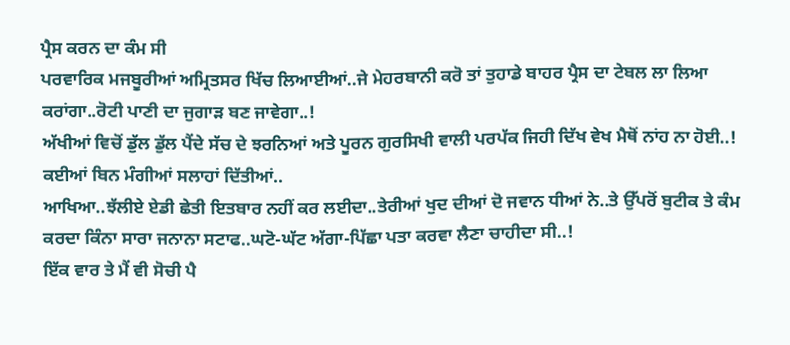ਪ੍ਰੈਸ ਕਰਨ ਦਾ ਕੰਮ ਸੀ
ਪਰਵਾਰਿਕ ਮਜਬੂਰੀਆਂ ਅਮ੍ਰਿਤਸਰ ਖਿੱਚ ਲਿਆਈਆਂ..ਜੇ ਮੇਹਰਬਾਨੀ ਕਰੋ ਤਾਂ ਤੁਹਾਡੇ ਬਾਹਰ ਪ੍ਰੈਸ ਦਾ ਟੇਬਲ ਲਾ ਲਿਆ ਕਰਾਂਗਾ..ਰੋਟੀ ਪਾਣੀ ਦਾ ਜੁਗਾੜ ਬਣ ਜਾਵੇਗਾ..!
ਅੱਖੀਆਂ ਵਿਚੋਂ ਡੁੱਲ ਡੁੱਲ ਪੈਂਦੇ ਸੱਚ ਦੇ ਝਰਨਿਆਂ ਅਤੇ ਪੂਰਨ ਗੁਰਸਿਖੀ ਵਾਲੀ ਪਰਪੱਕ ਜਿਹੀ ਦਿੱਖ ਵੇਖ ਮੈਥੋਂ ਨਾਂਹ ਨਾ ਹੋਈ..!
ਕਈਆਂ ਬਿਨ ਮੰਗੀਆਂ ਸਲਾਹਾਂ ਦਿੱਤੀਆਂ..
ਆਖਿਆ..ਝੱਲੀਏ ਏਡੀ ਛੇਤੀ ਇਤਬਾਰ ਨਹੀਂ ਕਰ ਲਈਦਾ..ਤੇਰੀਆਂ ਖੁਦ ਦੀਆਂ ਦੋ ਜਵਾਨ ਧੀਆਂ ਨੇ..ਤੇ ਉੱਪਰੋਂ ਬੁਟੀਕ ਤੇ ਕੰਮ ਕਰਦਾ ਕਿੰਨਾ ਸਾਰਾ ਜਨਾਨਾ ਸਟਾਫ..ਘਟੋ-ਘੱਟ ਅੱਗਾ-ਪਿੱਛਾ ਪਤਾ ਕਰਵਾ ਲੈਣਾ ਚਾਹੀਦਾ ਸੀ..!
ਇੱਕ ਵਾਰ ਤੇ ਮੈਂ ਵੀ ਸੋਚੀ ਪੈ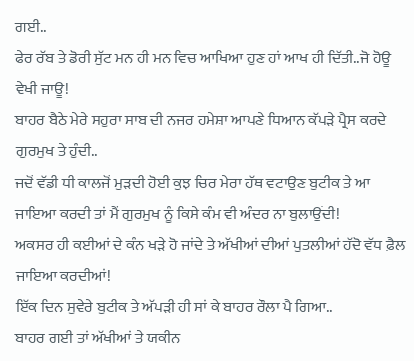ਗਈ..
ਫੇਰ ਰੱਬ ਤੇ ਡੋਰੀ ਸੁੱਟ ਮਨ ਹੀ ਮਨ ਵਿਚ ਆਖਿਆ ਹੁਣ ਹਾਂ ਆਖ ਹੀ ਦਿੱਤੀ..ਜੋ ਹੋਊ ਵੇਖੀ ਜਾਊ!
ਬਾਹਰ ਬੈਠੇ ਮੇਰੇ ਸਹੁਰਾ ਸਾਬ ਦੀ ਨਜਰ ਹਮੇਸ਼ਾ ਆਪਣੇ ਧਿਆਨ ਕੱਪੜੇ ਪ੍ਰੈਸ ਕਰਦੇ ਗੁਰਮੁਖ ਤੇ ਹੁੰਦੀ..
ਜਦੋਂ ਵੱਡੀ ਧੀ ਕਾਲਜੋਂ ਮੁੜਦੀ ਹੋਈ ਕੁਝ ਚਿਰ ਮੇਰਾ ਹੱਥ ਵਟਾਉਣ ਬੁਟੀਕ ਤੇ ਆ ਜਾਇਆ ਕਰਦੀ ਤਾਂ ਮੈਂ ਗੁਰਮੁਖ ਨੂੰ ਕਿਸੇ ਕੰਮ ਵੀ ਅੰਦਰ ਨਾ ਬੁਲਾਉਂਦੀ!
ਅਕਸਰ ਹੀ ਕਈਆਂ ਦੇ ਕੰਨ ਖੜੇ ਹੋ ਜਾਂਦੇ ਤੇ ਅੱਖੀਆਂ ਦੀਆਂ ਪੁਤਲੀਆਂ ਹੱਦੋ ਵੱਧ ਫ਼ੈਲ ਜਾਇਆ ਕਰਦੀਆਂ!
ਇੱਕ ਦਿਨ ਸੁਵੇਰੇ ਬੁਟੀਕ ਤੇ ਅੱਪੜੀ ਹੀ ਸਾਂ ਕੇ ਬਾਹਰ ਰੌਲਾ ਪੈ ਗਿਆ..
ਬਾਹਰ ਗਈ ਤਾਂ ਅੱਖੀਆਂ ਤੇ ਯਕੀਨ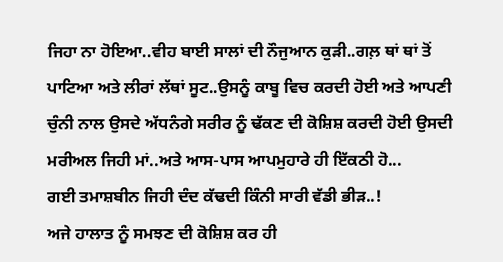ਜਿਹਾ ਨਾ ਹੋਇਆ..ਵੀਹ ਬਾਈ ਸਾਲਾਂ ਦੀ ਨੌਜੁਆਨ ਕੁੜੀ..ਗਲ਼ ਥਾਂ ਥਾਂ ਤੋਂ ਪਾਟਿਆ ਅਤੇ ਲੀਰਾਂ ਲੱਥਾਂ ਸੂਟ..ਉਸਨੂੰ ਕਾਬੂ ਵਿਚ ਕਰਦੀ ਹੋਈ ਅਤੇ ਆਪਣੀ ਚੁੰਨੀ ਨਾਲ ਉਸਦੇ ਅੱਧਨੰਗੇ ਸਰੀਰ ਨੂੰ ਢੱਕਣ ਦੀ ਕੋਸ਼ਿਸ਼ ਕਰਦੀ ਹੋਈ ਉਸਦੀ ਮਰੀਅਲ ਜਿਹੀ ਮਾਂ..ਅਤੇ ਆਸ-ਪਾਸ ਆਪਮੁਹਾਰੇ ਹੀ ਇੱਕਠੀ ਹੋ...
ਗਈ ਤਮਾਸ਼ਬੀਨ ਜਿਹੀ ਦੰਦ ਕੱਢਦੀ ਕਿੰਨੀ ਸਾਰੀ ਵੱਡੀ ਭੀੜ..!
ਅਜੇ ਹਾਲਾਤ ਨੂੰ ਸਮਝਣ ਦੀ ਕੋਸ਼ਿਸ਼ ਕਰ ਹੀ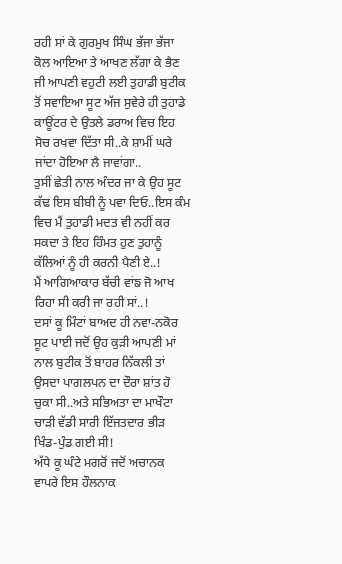ਰਹੀ ਸਾਂ ਕੇ ਗੁਰਮੁਖ ਸਿੰਘ ਭੱਜਾ ਭੱਜਾ ਕੋਲ ਆਇਆ ਤੇ ਆਖਣ ਲੱਗਾ ਕੇ ਭੈਣ ਜੀ ਆਪਣੀ ਵਹੁਟੀ ਲਈ ਤੁਹਾਡੀ ਬੁਟੀਕ ਤੋਂ ਸਵਾਇਆ ਸੂਟ ਅੱਜ ਸੁਵੇਰੇ ਹੀ ਤੁਹਾਡੇ ਕਾਊਂਟਰ ਦੇ ਉਤਲੇ ਡਰਾਅ ਵਿਚ ਇਹ ਸੋਚ ਰਖਵਾ ਦਿੱਤਾ ਸੀ..ਕੇ ਸ਼ਾਮੀਂ ਘਰੇ ਜਾਂਦਾ ਹੋਇਆ ਲੈ ਜਾਵਾਂਗਾ..
ਤੁਸੀਂ ਛੇਤੀ ਨਾਲ ਅੰਦਰ ਜਾ ਕੇ ਉਹ ਸੂਟ ਕੱਢ ਇਸ ਬੀਬੀ ਨੂੰ ਪਵਾ ਦਿਓ..ਇਸ ਕੰਮ ਵਿਚ ਮੈਂ ਤੁਹਾਡੀ ਮਦਤ ਵੀ ਨਹੀਂ ਕਰ ਸਕਦਾ ਤੇ ਇਹ ਹਿੰਮਤ ਹੁਣ ਤੁਹਾਨੂੰ ਕੱਲਿਆਂ ਨੂੰ ਹੀ ਕਰਨੀ ਪੈਣੀ ਏ..!
ਮੈਂ ਆਗਿਆਕਾਰ ਬੱਚੀ ਵਾਂਙ ਜੋ ਆਖ ਰਿਹਾ ਸੀ ਕਰੀ ਜਾ ਰਹੀ ਸਾਂ..!
ਦਸਾਂ ਕੂ ਮਿੰਟਾਂ ਬਾਅਦ ਹੀ ਨਵਾ-ਨਕੋਰ ਸੂਟ ਪਾਈ ਜਦੋਂ ਉਹ ਕੁੜੀ ਆਪਣੀ ਮਾਂ ਨਾਲ ਬੁਟੀਕ ਤੋਂ ਬਾਹਰ ਨਿੱਕਲੀ ਤਾਂ ਉਸਦਾ ਪਾਗਲਪਨ ਦਾ ਦੌਰਾ ਸ਼ਾਂਤ ਹੋ ਚੁਕਾ ਸੀ..ਅਤੇ ਸਭਿਅਤਾ ਦਾ ਮਾਖੌਟਾ ਚਾੜੀ ਵੱਡੀ ਸਾਰੀ ਇੱਜਤਦਾਰ ਭੀੜ ਖਿੰਡ-ਪੁੰਡ ਗਈ ਸੀ!
ਅੱਧੇ ਕੂ ਘੰਟੇ ਮਗਰੋਂ ਜਦੋਂ ਅਚਾਨਕ ਵਾਪਰੇ ਇਸ ਹੌਲਨਾਕ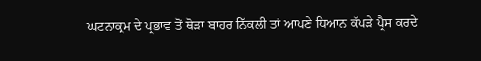ਘਟਨਾਕ੍ਰਮ ਦੇ ਪ੍ਰਭਾਵ ਤੋਂ ਥੋੜਾ ਬਾਹਰ ਨਿੱਕਲੀ ਤਾਂ ਆਪਣੇ ਧਿਆਨ ਕੱਪੜੇ ਪ੍ਰੈਸ ਕਰਦੇ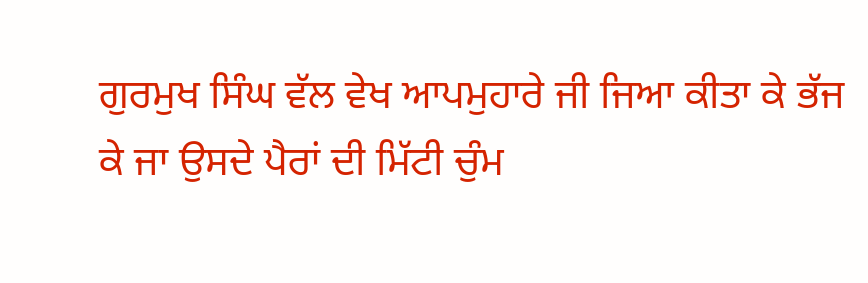ਗੁਰਮੁਖ ਸਿੰਘ ਵੱਲ ਵੇਖ ਆਪਮੁਹਾਰੇ ਜੀ ਜਿਆ ਕੀਤਾ ਕੇ ਭੱਜ ਕੇ ਜਾ ਉਸਦੇ ਪੈਰਾਂ ਦੀ ਮਿੱਟੀ ਚੁੰਮ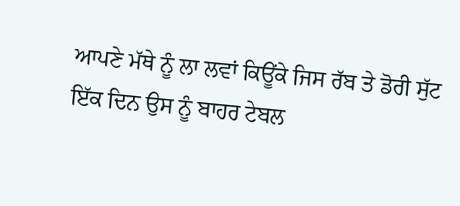ਆਪਣੇ ਮੱਥੇ ਨੂੰ ਲਾ ਲਵਾਂ ਕਿਊਂਕੇ ਜਿਸ ਰੱਬ ਤੇ ਡੋਰੀ ਸੁੱਟ ਇੱਕ ਦਿਨ ਉਸ ਨੂੰ ਬਾਹਰ ਟੇਬਲ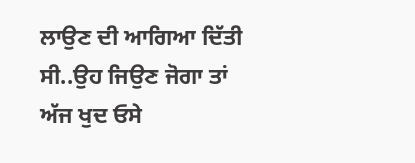ਲਾਉਣ ਦੀ ਆਗਿਆ ਦਿੱਤੀ ਸੀ..ਉਹ ਜਿਉਣ ਜੋਗਾ ਤਾਂ ਅੱਜ ਖੁਦ ਓਸੇ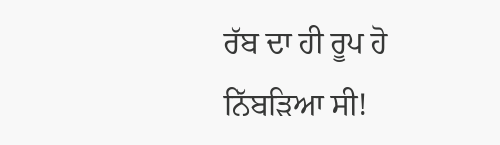ਰੱਬ ਦਾ ਹੀ ਰੂਪ ਹੋ ਨਿੱਬੜਿਆ ਸੀ!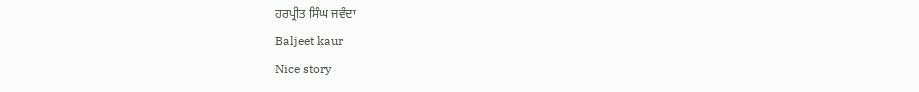ਹਰਪ੍ਰੀਤ ਸਿੰਘ ਜਵੰਦਾ
Baljeet kaur
Nice story